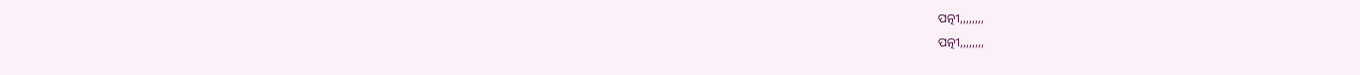ପତ୍ନୀ,,,,,,,,
ପତ୍ନୀ,,,,,,,,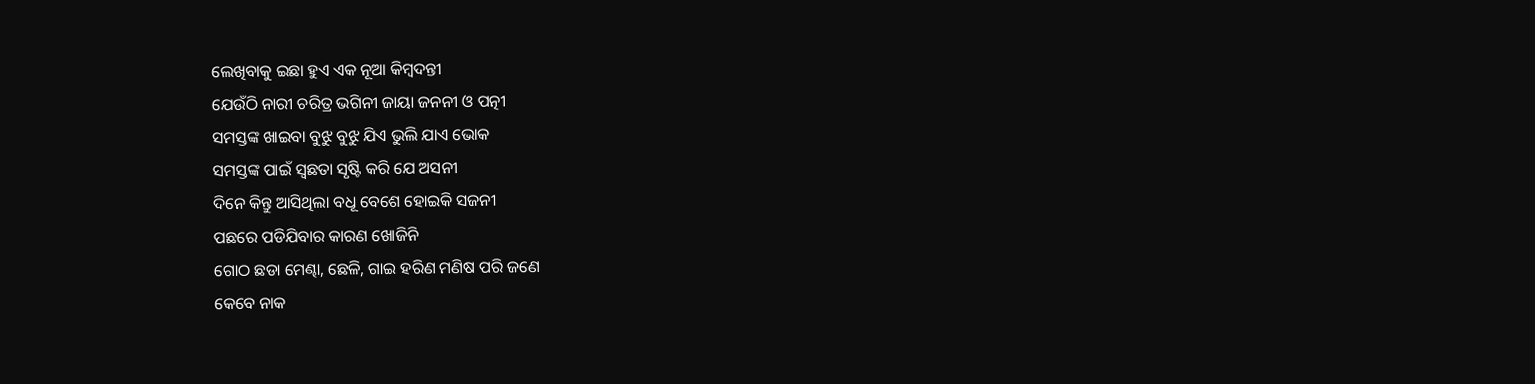ଲେଖିବାକୁ ଇଛା ହୁଏ ଏକ ନୂଆ କିମ୍ବଦନ୍ତୀ
ଯେଉଁଠି ନାରୀ ଚରିତ୍ର ଭଗିନୀ ଜାୟା ଜନନୀ ଓ ପତ୍ନୀ
ସମସ୍ତଙ୍କ ଖାଇବା ବୁଝୁ ବୁଝୁ ଯିଏ ଭୁଲି ଯାଏ ଭୋକ
ସମସ୍ତଙ୍କ ପାଇଁ ସ୍ଵଛତା ସୃଷ୍ଟି କରି ଯେ ଅସନୀ
ଦିନେ କିନ୍ତୁ ଆସିଥିଲା ବଧୂ ବେଶେ ହୋଇକି ସଜନୀ
ପଛରେ ପଡିଯିବାର କାରଣ ଖୋଜିନି
ଗୋଠ ଛଡା ମେଣ୍ଢା, ଛେଳି, ଗାଇ ହରିଣ ମଣିଷ ପରି ଜଣେ
କେବେ ନାକ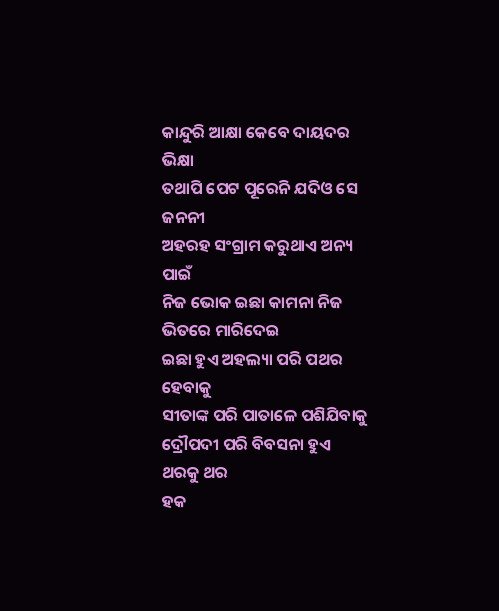କାନ୍ଦୁରି ଆକ୍ଷା କେବେ ଦାୟଦର ଭିକ୍ଷା
ତଥାପି ପେଟ ପୂରେନି ଯଦିଓ ସେ ଜନନୀ
ଅହରହ ସଂଗ୍ରାମ କରୁଥାଏ ଅନ୍ୟ ପାଇଁ
ନିଜ ଭୋକ ଇଛା କାମନା ନିଜ ଭିତରେ ମାରିଦେଇ
ଇଛା ହୁଏ ଅହଲ୍ୟା ପରି ପଥର ହେବାକୁ
ସୀତାଙ୍କ ପରି ପାତାଳେ ପଶିଯିବାକୁ
ଦ୍ରୌପଦୀ ପରି ବିବସନା ହୁଏ ଥରକୁ ଥର
ହକ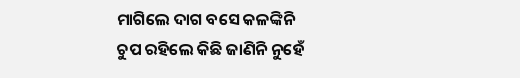ମାଗିଲେ ଦାଗ ବସେ କଳଙ୍କିନି
ଚୁପ ରହିଲେ କିଛି ଜାଣିନି ନୁହେଁ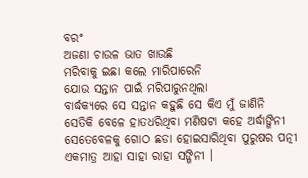ବରଂ
ଅଜଣା ଚାଉଳ ଭାତ ଖାଉଛି
ମରିବାକୁ ଇଛା କଲେ ମାରିପାରେନି
ଯୋଉ ସନ୍ତାନ ପାଇଁ ମରିପାରୁନଥିଲା
ବାର୍ଦ୍ଧକ୍ୟରେ ସେ ସନ୍ତାନ କହୁଛି ସେ କିଏ ମୁଁ ଜାଣିନି
ସେତିକି ବେଳେ ହାତଧରିଥିବା ମଣିଷଟା କହେ ଅର୍ଦ୍ଧାଙ୍ଗିନୀ
ସେତେବେଳକୁ ଗୋଠ ଛଡା ହୋଇସାରିଥିବା ପୁରୁଷର ପତ୍ନୀ
ଏକମାତ୍ର ଆହା ସାହା ରାହା ସଙ୍ଗିନୀ ।